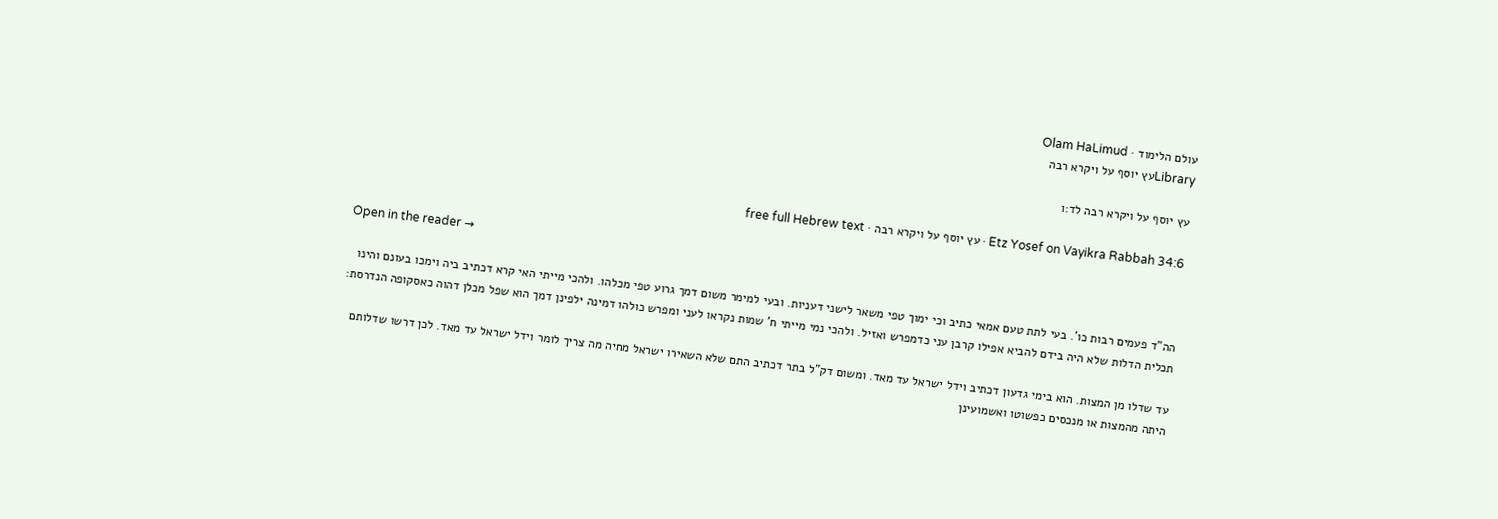עולם הלימוד · Olam HaLimud
Libraryעץ יוסף על ויקרא רבה

עץ יוסף על ויקרא רבה לד:ו

Etz Yosef on Vayikra Rabbah 34:6 · עץ יוסף על ויקרא רבה · free full Hebrew text

Open in the reader →

הה"ד פעמים רבות כו'. בעי לתת טעם אמאי כתיב וכי ימוך טפי משאר לישני דעניות. ובעי למימר משום דמך גרוע טפי מכלהו. ולהכי מייתי האי קרא דכתיב ביה וימכו בעונם והינו תכלית הדלות שלא היה בידם להביא אפילו קרבן עני כדמפרש ואזיל. ולהכי נמי מייתי ח' שמות נקראו לעני ומפרש כולהו דמינה ילפינן דמך הוא שפל מכלן דהוה כאסקופה הנדרסת:

עד שדלו מן המצות. הוא בימי גדעון דכתיב וידל ישראל עד מאד. ומשום דק"ל בתר דכתיב התם שלא השאירו ישראל מחיה מה צריך לומר וידל ישראל עד מאד. לכן דרשו שדלותם היתה מהמצות או מנכסים כפשוטו ואשמועינן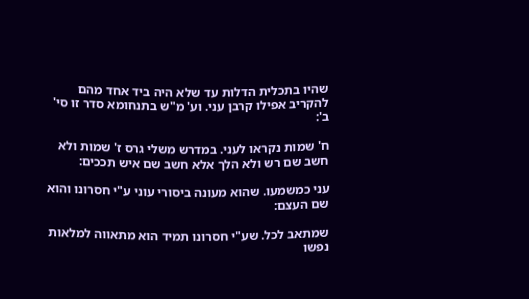שהיו בתכלית הדלות עד שלא היה ביד אחד מהם להקריב אפילו קרבן עני. וע' מ"ש בתנחומא סדר זו סי' ב':

ח' שמות נקראו לעני. במדרש משלי גרס ז' שמות ולא חשב שם רש ולא הלך אלא חשב שם איש תככים:

עני כמשמעו. שהוא מעונה ביסורי עוני ע"י חסרונו והוא שם העצם:

שמתאב לכל. שע"י חסרונו תמיד הוא מתאווה למלאות נפשו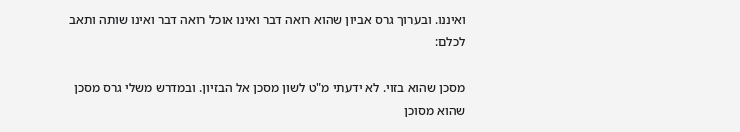ואיננו. ובערוך גרס אביון שהוא רואה דבר ואינו אוכל רואה דבר ואינו שותה ותאב לכלם:

מסכן שהוא בזוי. לא ידעתי מ"ט לשון מסכן אל הבזיון. ובמדרש משלי גרס מסכן שהוא מסוכן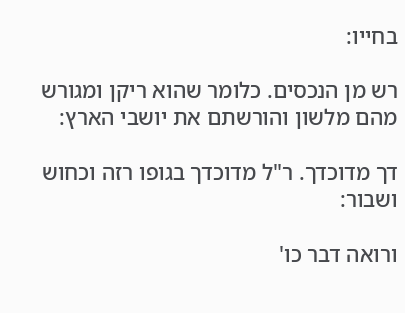בחייו:

רש מן הנכסים. כלומר שהוא ריקן ומגורש מהם מלשון והורשתם את יושבי הארץ:

דך מדוכדך. ר"ל מדוכדך בגופו רזה וכחוש ושבור:

ורואה דבר כו'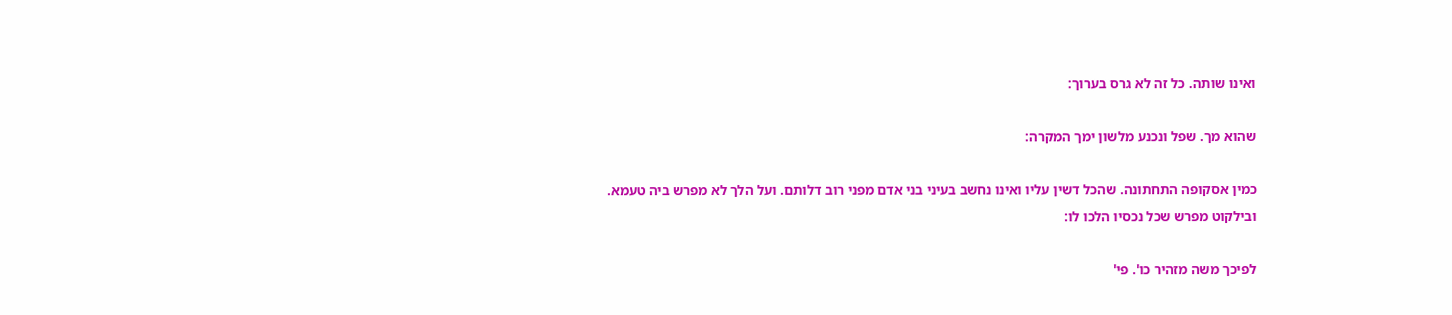ואינו שותה. כל זה לא גרס בערוך:

שהוא מך. שפל ונכנע מלשון ימך המקרה:

כמין אסקופה התחתונה. שהכל דשין עליו ואינו נחשב בעיני בני אדם מפני רוב דלותם. ועל הלך לא מפרש ביה טעמא. ובילקוט מפרש שכל נכסיו הלכו לו:

לפיכך משה מזהיר כו'. פי'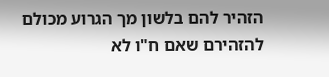הזהיר להם בלשון מך הגרוע מכולם להזהירם שאם ח"ו לא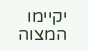יקיימו המצוה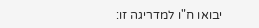יבואו ח"ו למדריגה זו: